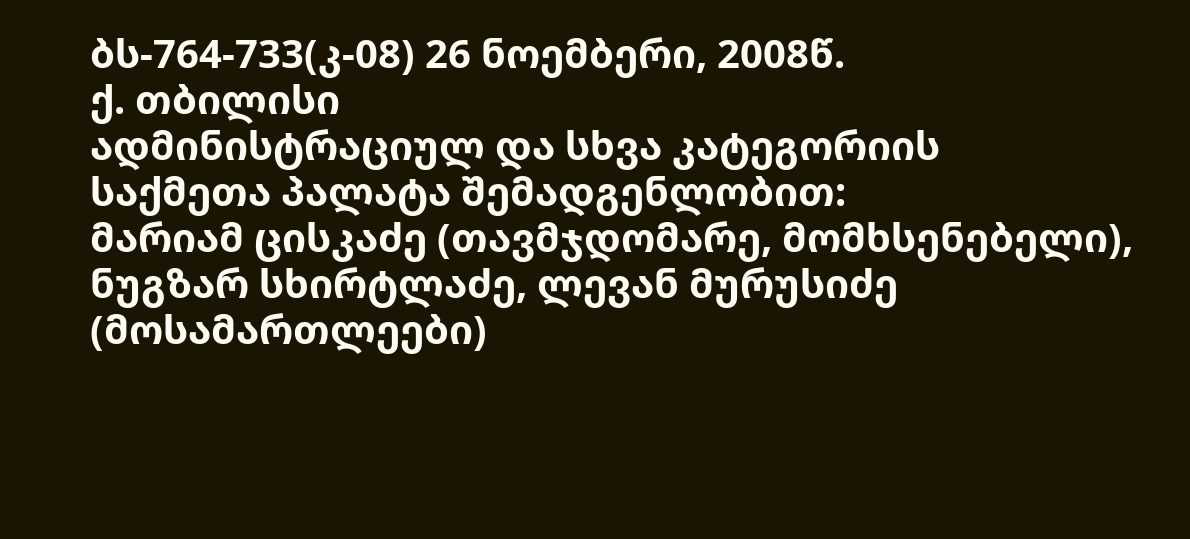ბს-764-733(კ-08) 26 ნოემბერი, 2008წ.
ქ. თბილისი
ადმინისტრაციულ და სხვა კატეგორიის
საქმეთა პალატა შემადგენლობით:
მარიამ ცისკაძე (თავმჯდომარე, მომხსენებელი),
ნუგზარ სხირტლაძე, ლევან მურუსიძე (მოსამართლეები)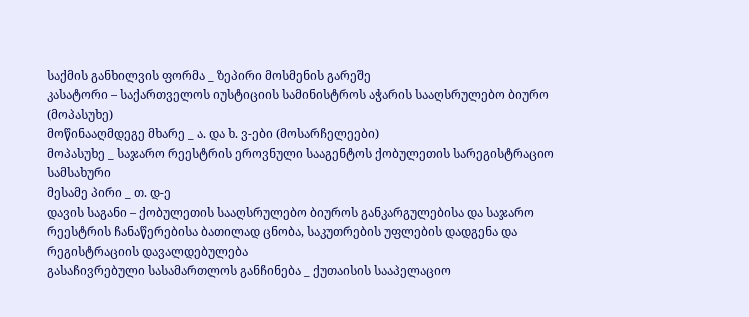საქმის განხილვის ფორმა _ ზეპირი მოსმენის გარეშე
კასატორი – საქართველოს იუსტიციის სამინისტროს აჭარის სააღსრულებო ბიურო (მოპასუხე)
მოწინააღმდეგე მხარე _ ა. და ხ. ვ-ები (მოსარჩელეები)
მოპასუხე _ საჯარო რეესტრის ეროვნული სააგენტოს ქობულეთის სარეგისტრაციო სამსახური
მესამე პირი _ თ. დ-ე
დავის საგანი – ქობულეთის სააღსრულებო ბიუროს განკარგულებისა და საჯარო რეესტრის ჩანაწერებისა ბათილად ცნობა, საკუთრების უფლების დადგენა და რეგისტრაციის დავალდებულება
გასაჩივრებული სასამართლოს განჩინება _ ქუთაისის სააპელაციო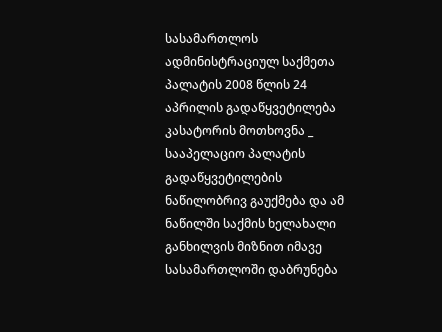სასამართლოს ადმინისტრაციულ საქმეთა პალატის 2008 წლის 24 აპრილის გადაწყვეტილება
კასატორის მოთხოვნა _ სააპელაციო პალატის გადაწყვეტილების ნაწილობრივ გაუქმება და ამ ნაწილში საქმის ხელახალი განხილვის მიზნით იმავე სასამართლოში დაბრუნება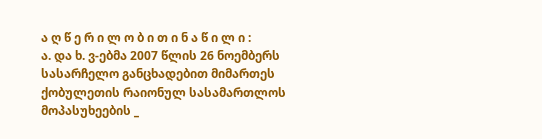ა ღ წ ე რ ი ლ ო ბ ი თ ი ნ ა წ ი ლ ი :
ა. და ხ. ვ-ებმა 2007 წლის 26 ნოემბერს სასარჩელო განცხადებით მიმართეს ქობულეთის რაიონულ სასამართლოს მოპასუხეების _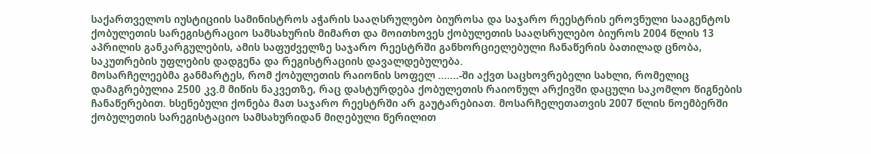საქართველოს იუსტიციის სამინისტროს აჭარის სააღსრულებო ბიუროსა და საჯარო რეესტრის ეროვნული სააგენტოს ქობულეთის სარეგისტრაციო სამსახურის მიმართ და მოითხოვეს ქობულეთის სააღსრულებო ბიუროს 2004 წლის 13 აპრილის განკარგულების, ამის საფუძველზე საჯარო რეესტრში განხორციელებული ჩანაწერის ბათილად ცნობა, საკუთრების უფლების დადგენა და რეგისტრაციის დავალდებულება.
მოსარჩელეებმა განმარტეს, რომ ქობულეთის რაიონის სოფელ .......-ში აქვთ საცხოვრებელი სახლი, რომელიც დამაგრებულია 2500 კვ.მ მიწის ნაკვეთზე, რაც დასტურდება ქობულეთის რაიონულ არქივში დაცული საკომლო წიგნების ჩანაწერებით. ხსენებული ქონება მათ საჯარო რეესტრში არ გაუტარებიათ. მოსარჩელეთათვის 2007 წლის ნოემბერში ქობულეთის სარეგისტაციო სამსახურიდან მიღებული წერილით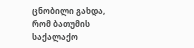ცნობილი გახდა, რომ ბათუმის საქალაქო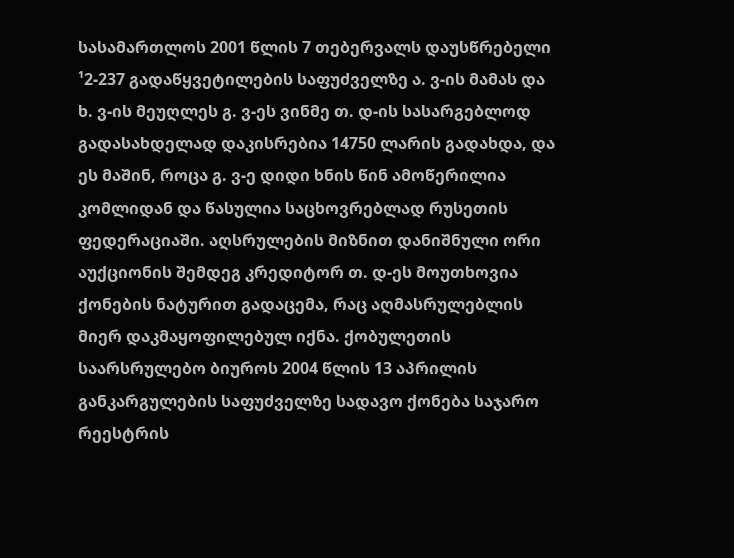სასამართლოს 2001 წლის 7 თებერვალს დაუსწრებელი ¹2-237 გადაწყვეტილების საფუძველზე ა. ვ-ის მამას და ხ. ვ-ის მეუღლეს გ. ვ-ეს ვინმე თ. დ-ის სასარგებლოდ გადასახდელად დაკისრებია 14750 ლარის გადახდა, და ეს მაშინ, როცა გ. ვ-ე დიდი ხნის წინ ამოწერილია კომლიდან და წასულია საცხოვრებლად რუსეთის ფედერაციაში. აღსრულების მიზნით დანიშნული ორი აუქციონის შემდეგ კრედიტორ თ. დ-ეს მოუთხოვია ქონების ნატურით გადაცემა, რაც აღმასრულებლის მიერ დაკმაყოფილებულ იქნა. ქობულეთის საარსრულებო ბიუროს 2004 წლის 13 აპრილის განკარგულების საფუძველზე სადავო ქონება საჯარო რეესტრის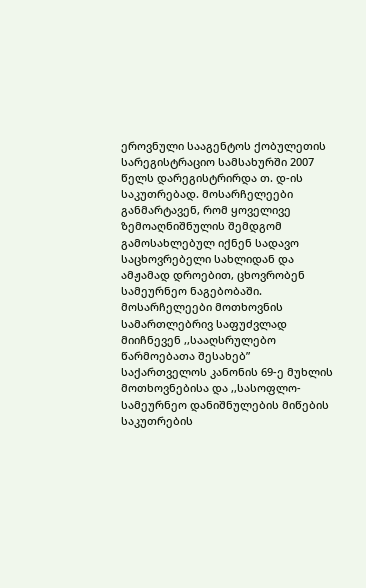ეროვნული სააგენტოს ქობულეთის სარეგისტრაციო სამსახურში 2007 წელს დარეგისტრირდა თ. დ-ის საკუთრებად. მოსარჩელეები განმარტავენ, რომ ყოველივე ზემოაღნიშნულის შემდგომ გამოსახლებულ იქნენ სადავო საცხოვრებელი სახლიდან და ამჟამად დროებით, ცხოვრობენ სამეურნეო ნაგებობაში. მოსარჩელეები მოთხოვნის სამართლებრივ საფუძვლად მიიჩნევენ ,,სააღსრულებო წარმოებათა შესახებ” საქართველოს კანონის 69-ე მუხლის მოთხოვნებისა და ,,სასოფლო-სამეურნეო დანიშნულების მიწების საკუთრების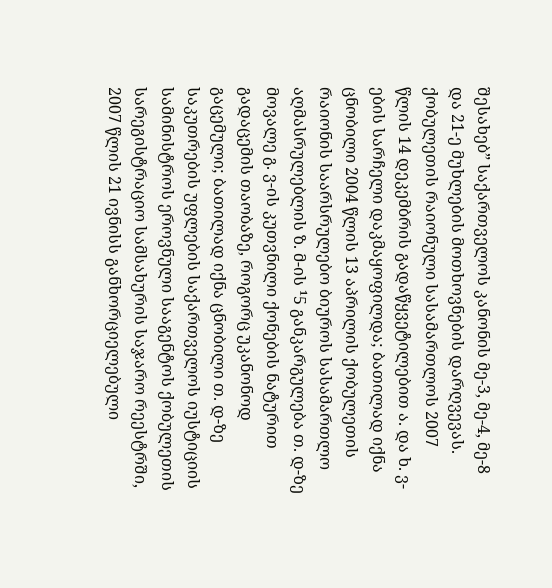შესახებ” საქართველოს კანონის მე-3, მე-4, მე-8 და 21-ე მუხლების მოთხოვნების დარღვევას.
ქობულეთის რაიონული სასამართლოს 2007 წლის 14 დეკემბრის გადაწყვეტილებით ა. და ხ. ვ-ების სარჩელი დაკმაყოფილდა; ბათილად იქნა ცნობილი 2004 წლის 13 აპრილის ქობულეთის რაიონის საარსრულებო ბიუროს სასამართლო აღმასრულებლის ზ. მ-ის ¹5 განკარგულება თ. დ-ზე მოვალე გ. ვ-ის კუთვნილი ქონების ნატურით გადაცემის თაობაზე, როგორც უკანონოდ გაცემული; ბათილად იქნა ცნობილი თ. დ-ზე საკუთრების უფლების საქართველოს იუსტიციის სამინისტროს ეროვნული სააგენტოს ქობულეთის სარეგისტრაციო სამსახურის საჯარო რეესტრში, 2007 წლის 21 ივნისს განხორციელებული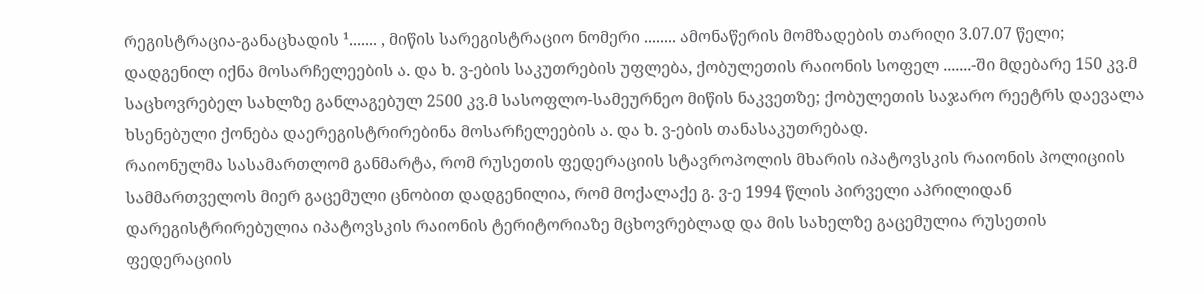რეგისტრაცია-განაცხადის ¹....... , მიწის სარეგისტრაციო ნომერი ........ ამონაწერის მომზადების თარიღი 3.07.07 წელი; დადგენილ იქნა მოსარჩელეების ა. და ხ. ვ-ების საკუთრების უფლება, ქობულეთის რაიონის სოფელ .......-ში მდებარე 150 კვ.მ საცხოვრებელ სახლზე განლაგებულ 2500 კვ.მ სასოფლო-სამეურნეო მიწის ნაკვეთზე; ქობულეთის საჯარო რეეტრს დაევალა ხსენებული ქონება დაერეგისტრირებინა მოსარჩელეების ა. და ხ. ვ-ების თანასაკუთრებად.
რაიონულმა სასამართლომ განმარტა, რომ რუსეთის ფედერაციის სტავროპოლის მხარის იპატოვსკის რაიონის პოლიციის სამმართველოს მიერ გაცემული ცნობით დადგენილია, რომ მოქალაქე გ. ვ-ე 1994 წლის პირველი აპრილიდან დარეგისტრირებულია იპატოვსკის რაიონის ტერიტორიაზე მცხოვრებლად და მის სახელზე გაცემულია რუსეთის ფედერაციის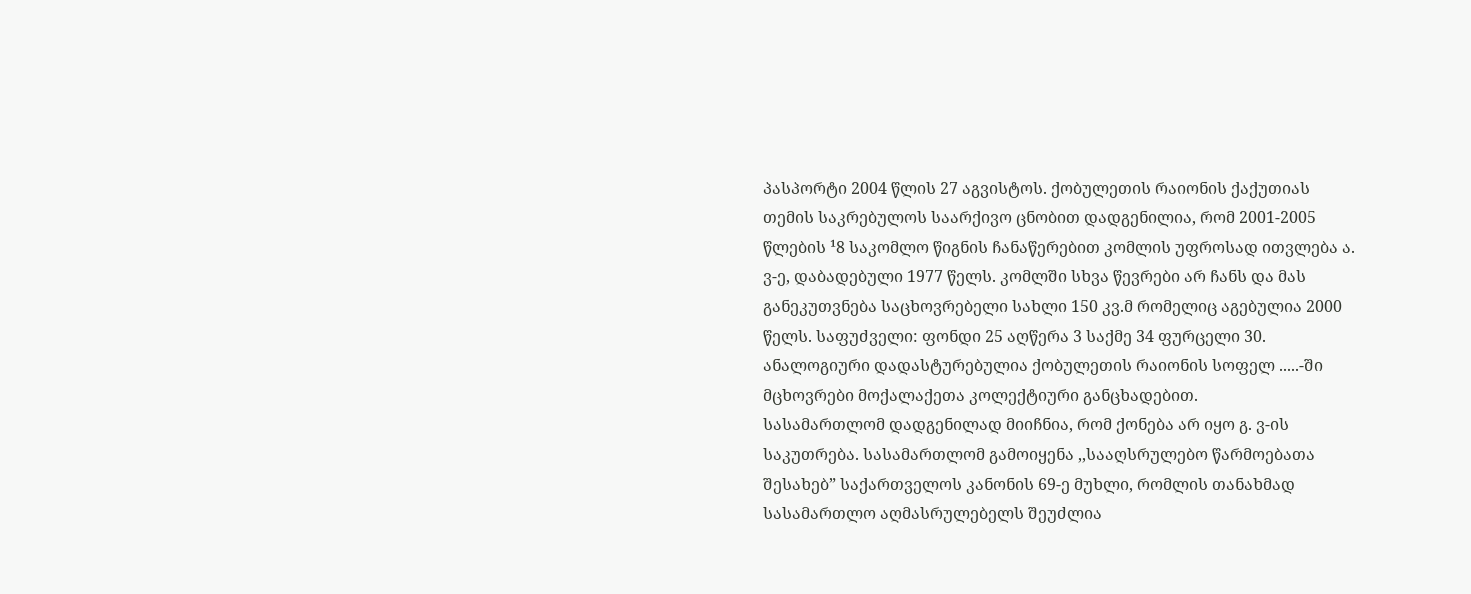პასპორტი 2004 წლის 27 აგვისტოს. ქობულეთის რაიონის ქაქუთიას თემის საკრებულოს საარქივო ცნობით დადგენილია, რომ 2001-2005 წლების ¹8 საკომლო წიგნის ჩანაწერებით კომლის უფროსად ითვლება ა. ვ-ე, დაბადებული 1977 წელს. კომლში სხვა წევრები არ ჩანს და მას განეკუთვნება საცხოვრებელი სახლი 150 კვ.მ რომელიც აგებულია 2000 წელს. საფუძველი: ფონდი 25 აღწერა 3 საქმე 34 ფურცელი 30. ანალოგიური დადასტურებულია ქობულეთის რაიონის სოფელ .....-ში მცხოვრები მოქალაქეთა კოლექტიური განცხადებით.
სასამართლომ დადგენილად მიიჩნია, რომ ქონება არ იყო გ. ვ-ის საკუთრება. სასამართლომ გამოიყენა ,,სააღსრულებო წარმოებათა შესახებ” საქართველოს კანონის 69-ე მუხლი, რომლის თანახმად სასამართლო აღმასრულებელს შეუძლია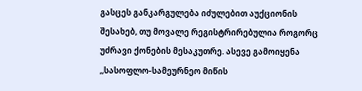გასცეს განკარგულება იძულებით აუქციონის შესახებ, თუ მოვალე რეგისტრირებულია როგორც უძრავი ქონების მესაკუთრე. ასევე გამოიყენა ,,სასოფლო-სამეურნეო მიწის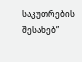საკუთრების შესახებ”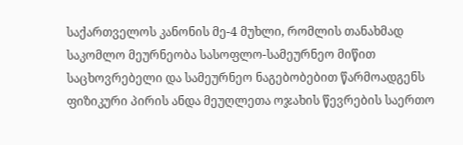საქართველოს კანონის მე-4 მუხლი, რომლის თანახმად საკომლო მეურნეობა სასოფლო-სამეურნეო მიწით საცხოვრებელი და სამეურნეო ნაგებობებით წარმოადგენს ფიზიკური პირის ანდა მეუღლეთა ოჯახის წევრების საერთო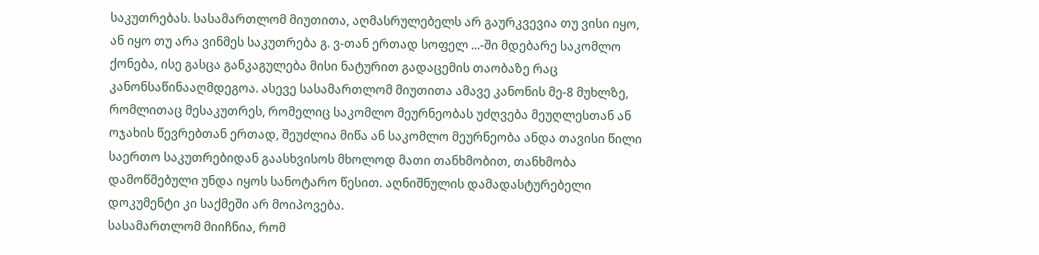საკუთრებას. სასამართლომ მიუთითა, აღმასრულებელს არ გაურკვევია თუ ვისი იყო, ან იყო თუ არა ვინმეს საკუთრება გ. ვ-თან ერთად სოფელ ...-ში მდებარე საკომლო ქონება, ისე გასცა განკაგულება მისი ნატურით გადაცემის თაობაზე რაც კანონსაწინააღმდეგოა. ასევე სასამართლომ მიუთითა ამავე კანონის მე-8 მუხლზე, რომლითაც მესაკუთრეს, რომელიც საკომლო მეურნეობას უძღვება მეუღლესთან ან ოჯახის წევრებთან ერთად, შეუძლია მიწა ან საკომლო მეურნეობა ანდა თავისი წილი საერთო საკუთრებიდან გაასხვისოს მხოლოდ მათი თანხმობით, თანხმობა დამოწმებული უნდა იყოს სანოტარო წესით. აღნიშნულის დამადასტურებელი დოკუმენტი კი საქმეში არ მოიპოვება.
სასამართლომ მიიჩნია, რომ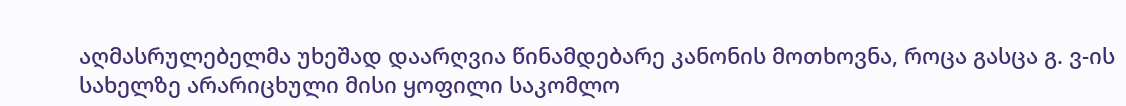აღმასრულებელმა უხეშად დაარღვია წინამდებარე კანონის მოთხოვნა, როცა გასცა გ. ვ-ის სახელზე არარიცხული მისი ყოფილი საკომლო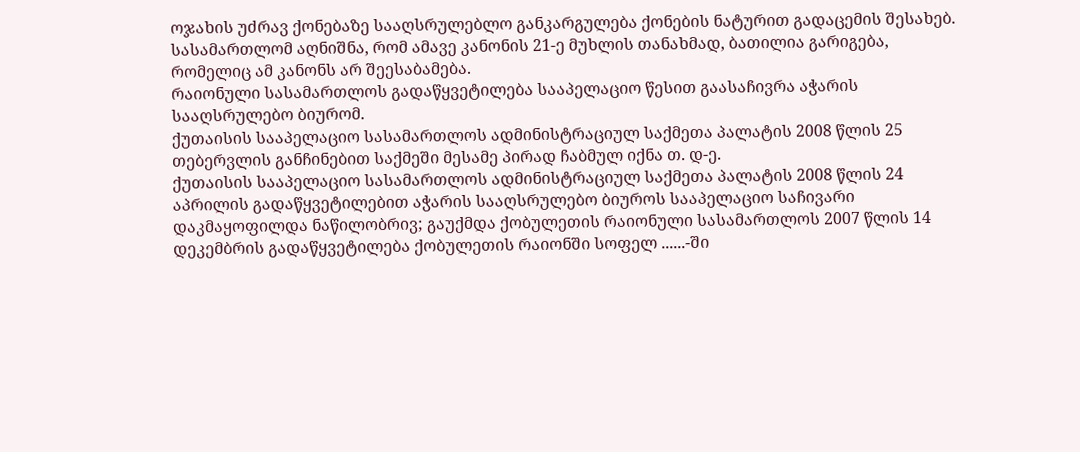ოჯახის უძრავ ქონებაზე სააღსრულებლო განკარგულება ქონების ნატურით გადაცემის შესახებ. სასამართლომ აღნიშნა, რომ ამავე კანონის 21-ე მუხლის თანახმად, ბათილია გარიგება, რომელიც ამ კანონს არ შეესაბამება.
რაიონული სასამართლოს გადაწყვეტილება სააპელაციო წესით გაასაჩივრა აჭარის სააღსრულებო ბიურომ.
ქუთაისის სააპელაციო სასამართლოს ადმინისტრაციულ საქმეთა პალატის 2008 წლის 25 თებერვლის განჩინებით საქმეში მესამე პირად ჩაბმულ იქნა თ. დ-ე.
ქუთაისის სააპელაციო სასამართლოს ადმინისტრაციულ საქმეთა პალატის 2008 წლის 24 აპრილის გადაწყვეტილებით აჭარის სააღსრულებო ბიუროს სააპელაციო საჩივარი დაკმაყოფილდა ნაწილობრივ; გაუქმდა ქობულეთის რაიონული სასამართლოს 2007 წლის 14 დეკემბრის გადაწყვეტილება ქობულეთის რაიონში სოფელ ......-ში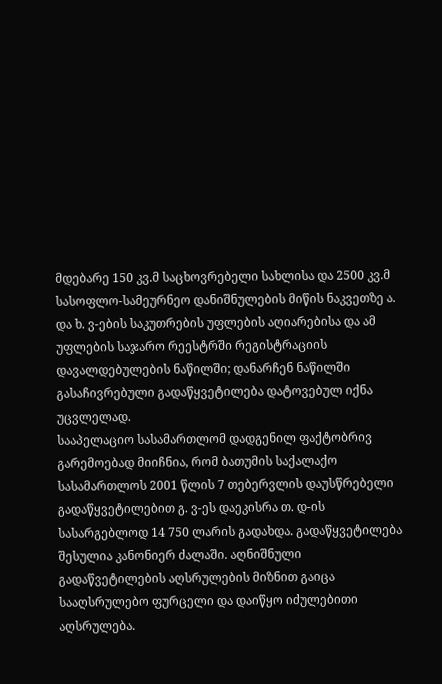მდებარე 150 კვ.მ საცხოვრებელი სახლისა და 2500 კვ.მ სასოფლო-სამეურნეო დანიშნულების მიწის ნაკვეთზე ა. და ხ. ვ-ების საკუთრების უფლების აღიარებისა და ამ უფლების საჯარო რეესტრში რეგისტრაციის დავალდებულების ნაწილში; დანარჩენ ნაწილში გასაჩივრებული გადაწყვეტილება დატოვებულ იქნა უცვლელად.
სააპელაციო სასამართლომ დადგენილ ფაქტობრივ გარემოებად მიიჩნია, რომ ბათუმის საქალაქო სასამართლოს 2001 წლის 7 თებერვლის დაუსწრებელი გადაწყვეტილებით გ. ვ-ეს დაეკისრა თ. დ-ის სასარგებლოდ 14 750 ლარის გადახდა. გადაწყვეტილება შესულია კანონიერ ძალაში. აღნიშნული გადაწვეტილების აღსრულების მიზნით გაიცა სააღსრულებო ფურცელი და დაიწყო იძულებითი აღსრულება.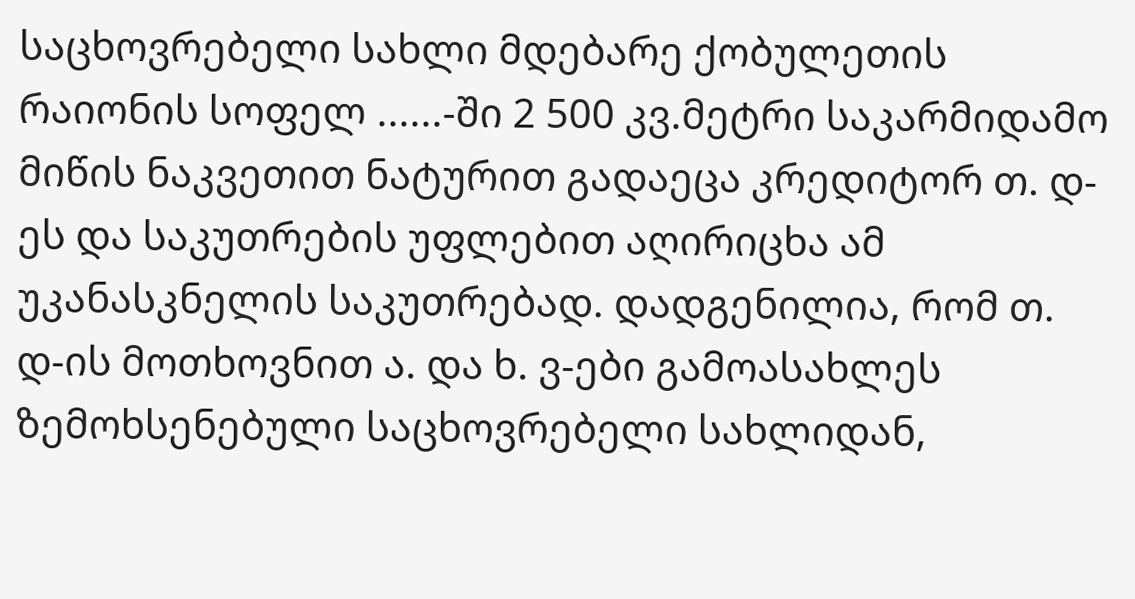საცხოვრებელი სახლი მდებარე ქობულეთის რაიონის სოფელ ......-ში 2 500 კვ.მეტრი საკარმიდამო მიწის ნაკვეთით ნატურით გადაეცა კრედიტორ თ. დ-ეს და საკუთრების უფლებით აღირიცხა ამ უკანასკნელის საკუთრებად. დადგენილია, რომ თ. დ-ის მოთხოვნით ა. და ხ. ვ-ები გამოასახლეს ზემოხსენებული საცხოვრებელი სახლიდან,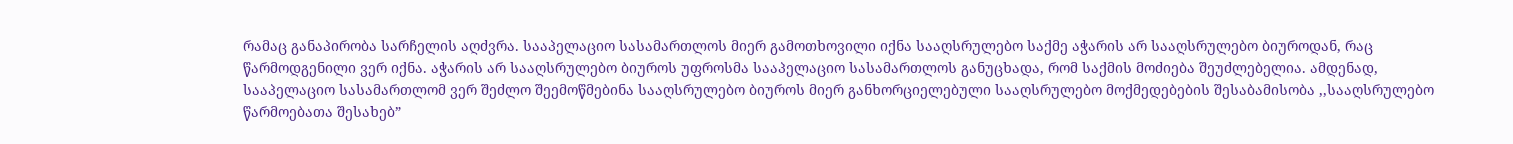რამაც განაპირობა სარჩელის აღძვრა. სააპელაციო სასამართლოს მიერ გამოთხოვილი იქნა სააღსრულებო საქმე აჭარის არ სააღსრულებო ბიუროდან, რაც წარმოდგენილი ვერ იქნა. აჭარის არ სააღსრულებო ბიუროს უფროსმა სააპელაციო სასამართლოს განუცხადა, რომ საქმის მოძიება შეუძლებელია. ამდენად, სააპელაციო სასამართლომ ვერ შეძლო შეემოწმებინა სააღსრულებო ბიუროს მიერ განხორციელებული სააღსრულებო მოქმედებების შესაბამისობა ,,სააღსრულებო წარმოებათა შესახებ”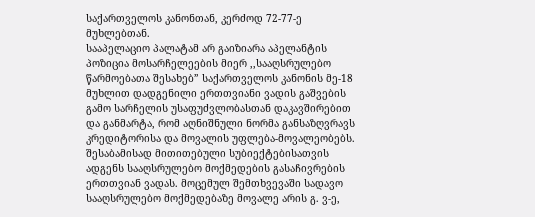საქართველოს კანონთან, კერძოდ 72-77-ე მუხლებთან.
სააპელაციო პალატამ არ გაიზიარა აპელანტის პოზიცია მოსარჩელეების მიერ ,,სააღსრულებო წარმოებათა შესახებ” საქართველოს კანონის მე-18 მუხლით დადგენილი ერთთვიანი ვადის გაშვების გამო სარჩელის უსაფუძვლობასთან დაკავშირებით და განმარტა, რომ აღნიშნული ნორმა განსაზღვრავს კრედიტორისა და მოვალის უფლება-მოვალეობებს. შესაბამისად მითითებული სუბიექტებისათვის ადგენს სააღსრულებო მოქმედების გასაჩივრების ერთთვიან ვადას. მოცემულ შემთხვევაში სადავო სააღსრულებო მოქმედებაზე მოვალე არის გ. ვ-ე,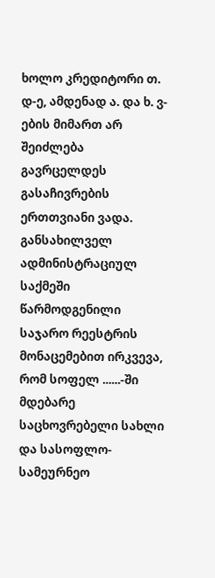ხოლო კრედიტორი თ. დ-ე, ამდენად ა. და ხ. ვ-ების მიმართ არ შეიძლება გავრცელდეს გასაჩივრების ერთთვიანი ვადა. განსახილველ ადმინისტრაციულ საქმეში წარმოდგენილი საჯარო რეესტრის მონაცემებით ირკვევა, რომ სოფელ ......-ში მდებარე საცხოვრებელი სახლი და სასოფლო-სამეურნეო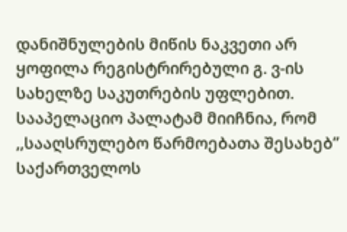დანიშნულების მიწის ნაკვეთი არ ყოფილა რეგისტრირებული გ. ვ-ის სახელზე საკუთრების უფლებით.
სააპელაციო პალატამ მიიჩნია, რომ ,,სააღსრულებო წარმოებათა შესახებ” საქართველოს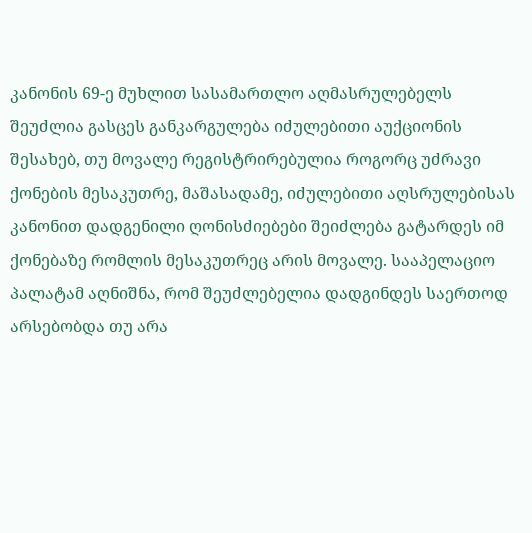კანონის 69-ე მუხლით სასამართლო აღმასრულებელს შეუძლია გასცეს განკარგულება იძულებითი აუქციონის შესახებ, თუ მოვალე რეგისტრირებულია როგორც უძრავი ქონების მესაკუთრე, მაშასადამე, იძულებითი აღსრულებისას კანონით დადგენილი ღონისძიებები შეიძლება გატარდეს იმ ქონებაზე რომლის მესაკუთრეც არის მოვალე. სააპელაციო პალატამ აღნიშნა, რომ შეუძლებელია დადგინდეს საერთოდ არსებობდა თუ არა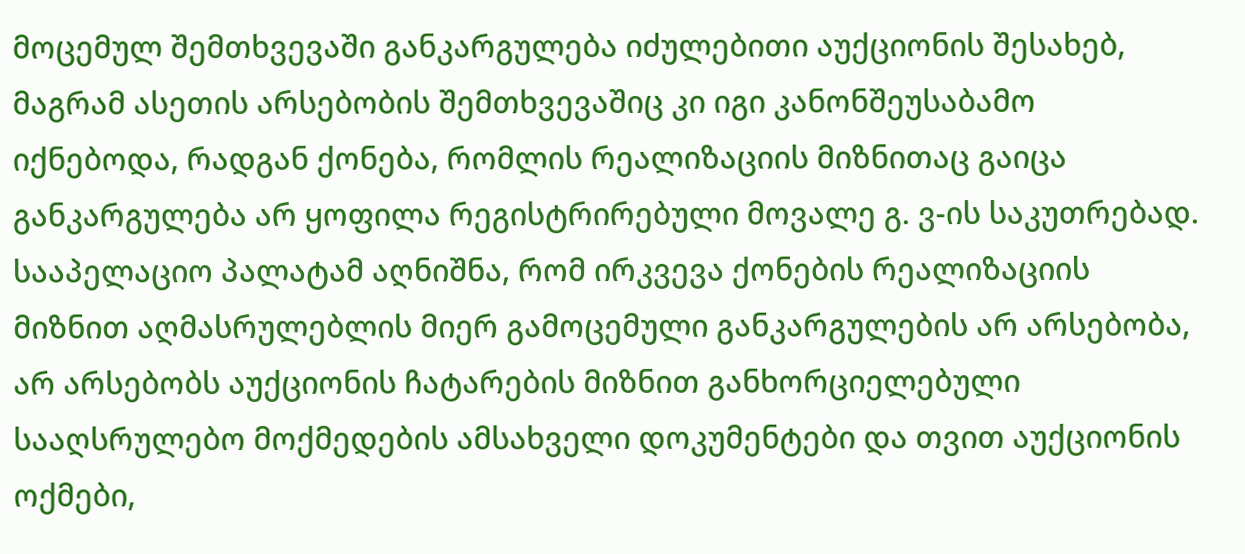მოცემულ შემთხვევაში განკარგულება იძულებითი აუქციონის შესახებ, მაგრამ ასეთის არსებობის შემთხვევაშიც კი იგი კანონშეუსაბამო იქნებოდა, რადგან ქონება, რომლის რეალიზაციის მიზნითაც გაიცა განკარგულება არ ყოფილა რეგისტრირებული მოვალე გ. ვ-ის საკუთრებად. სააპელაციო პალატამ აღნიშნა, რომ ირკვევა ქონების რეალიზაციის მიზნით აღმასრულებლის მიერ გამოცემული განკარგულების არ არსებობა, არ არსებობს აუქციონის ჩატარების მიზნით განხორციელებული სააღსრულებო მოქმედების ამსახველი დოკუმენტები და თვით აუქციონის ოქმები,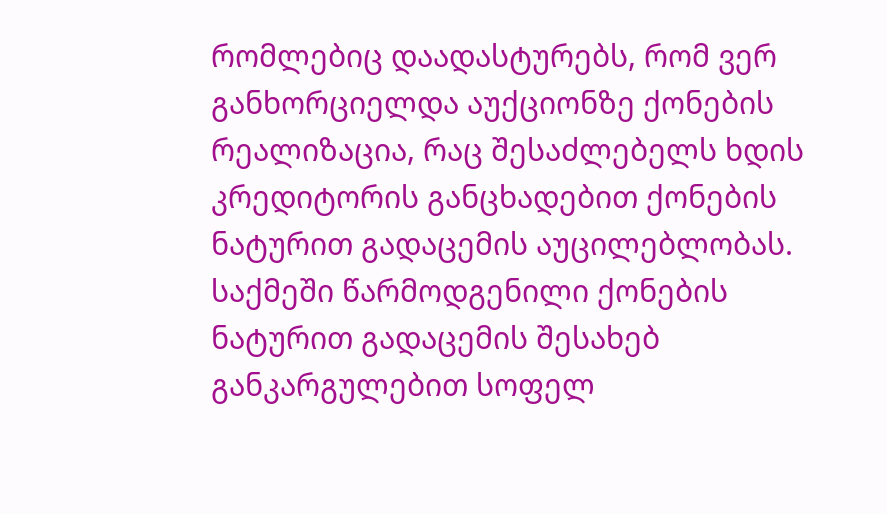რომლებიც დაადასტურებს, რომ ვერ განხორციელდა აუქციონზე ქონების რეალიზაცია, რაც შესაძლებელს ხდის კრედიტორის განცხადებით ქონების ნატურით გადაცემის აუცილებლობას. საქმეში წარმოდგენილი ქონების ნატურით გადაცემის შესახებ განკარგულებით სოფელ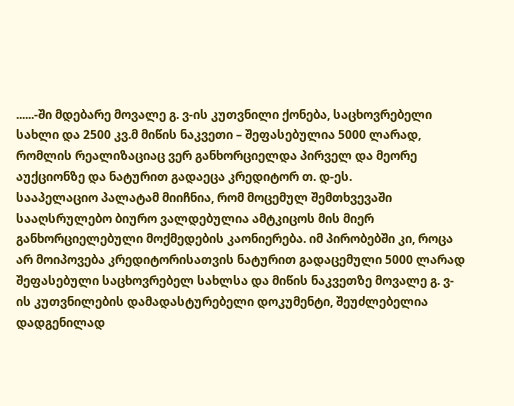......-ში მდებარე მოვალე გ. ვ-ის კუთვნილი ქონება, საცხოვრებელი სახლი და 2500 კვ.მ მიწის ნაკვეთი – შეფასებულია 5000 ლარად, რომლის რეალიზაციაც ვერ განხორციელდა პირველ და მეორე აუქციონზე და ნატურით გადაეცა კრედიტორ თ. დ-ეს.
სააპელაციო პალატამ მიიჩნია, რომ მოცემულ შემთხვევაში სააღსრულებო ბიურო ვალდებულია ამტკიცოს მის მიერ განხორციელებული მოქმედების კაონიერება. იმ პირობებში კი, როცა არ მოიპოვება კრედიტორისათვის ნატურით გადაცემული 5000 ლარად შეფასებული საცხოვრებელ სახლსა და მიწის ნაკვეთზე მოვალე გ. ვ-ის კუთვნილების დამადასტურებელი დოკუმენტი, შეუძლებელია დადგენილად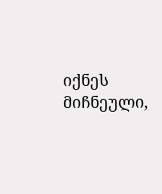იქნეს მიჩნეული,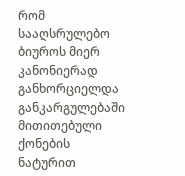რომ სააღსრულებო ბიუროს მიერ კანონიერად განხორციელდა განკარგულებაში მითითებული ქონების ნატურით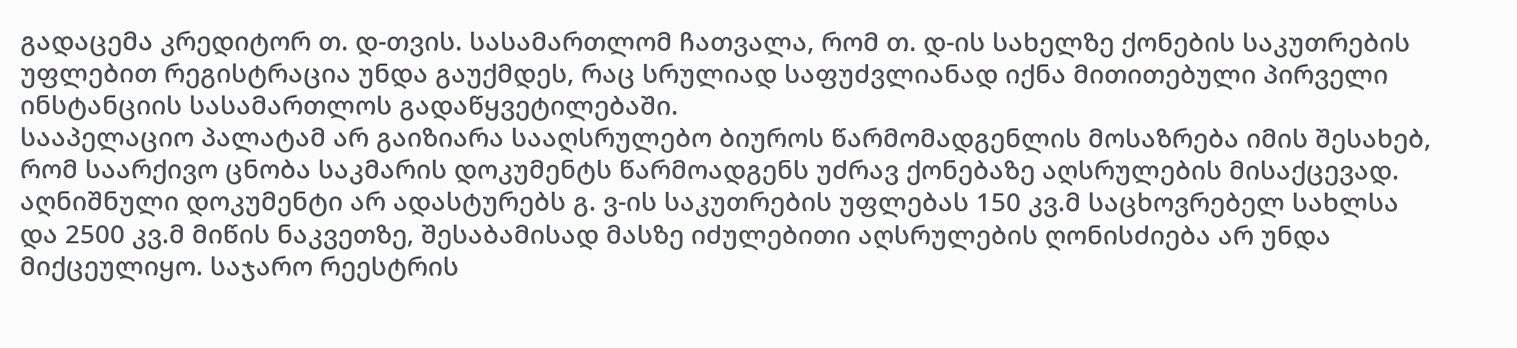გადაცემა კრედიტორ თ. დ-თვის. სასამართლომ ჩათვალა, რომ თ. დ-ის სახელზე ქონების საკუთრების უფლებით რეგისტრაცია უნდა გაუქმდეს, რაც სრულიად საფუძვლიანად იქნა მითითებული პირველი ინსტანციის სასამართლოს გადაწყვეტილებაში.
სააპელაციო პალატამ არ გაიზიარა სააღსრულებო ბიუროს წარმომადგენლის მოსაზრება იმის შესახებ, რომ საარქივო ცნობა საკმარის დოკუმენტს წარმოადგენს უძრავ ქონებაზე აღსრულების მისაქცევად. აღნიშნული დოკუმენტი არ ადასტურებს გ. ვ-ის საკუთრების უფლებას 150 კვ.მ საცხოვრებელ სახლსა და 2500 კვ.მ მიწის ნაკვეთზე, შესაბამისად მასზე იძულებითი აღსრულების ღონისძიება არ უნდა მიქცეულიყო. საჯარო რეესტრის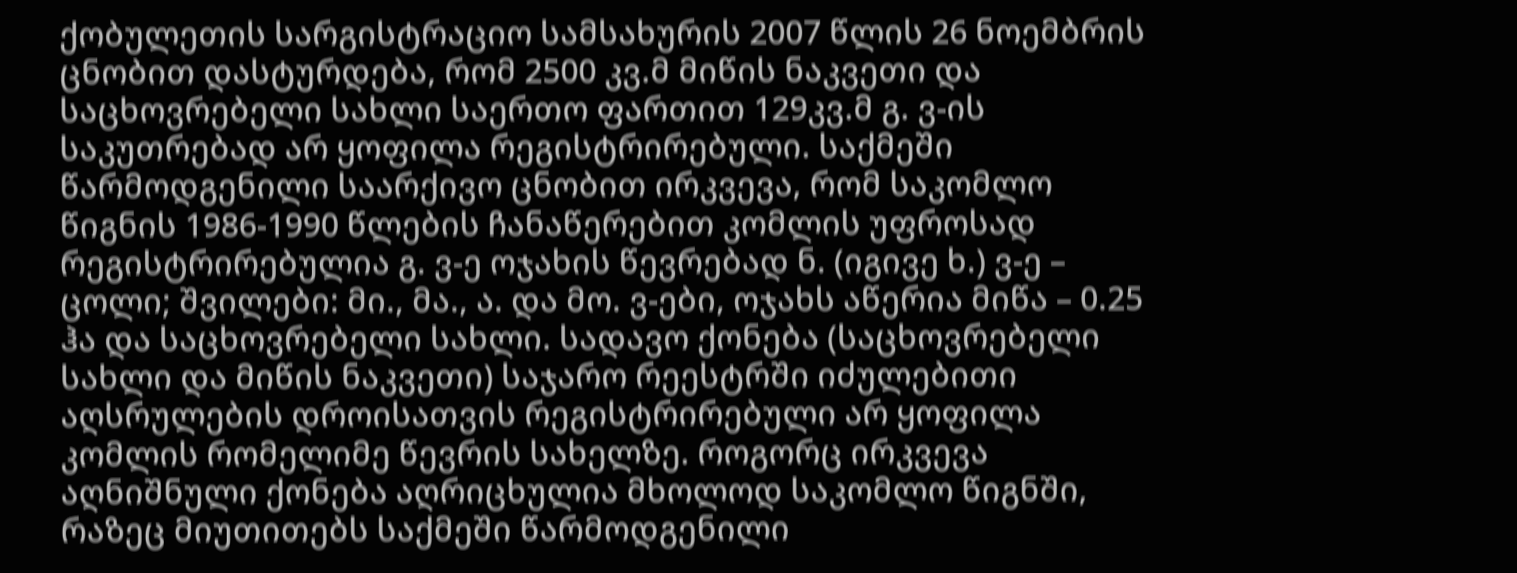ქობულეთის სარგისტრაციო სამსახურის 2007 წლის 26 ნოემბრის ცნობით დასტურდება, რომ 2500 კვ.მ მიწის ნაკვეთი და საცხოვრებელი სახლი საერთო ფართით 129კვ.მ გ. ვ-ის საკუთრებად არ ყოფილა რეგისტრირებული. საქმეში წარმოდგენილი საარქივო ცნობით ირკვევა, რომ საკომლო წიგნის 1986-1990 წლების ჩანაწერებით კომლის უფროსად რეგისტრირებულია გ. ვ-ე ოჯახის წევრებად ნ. (იგივე ხ.) ვ-ე – ცოლი; შვილები: მი., მა., ა. და მო. ვ-ები, ოჯახს აწერია მიწა – 0.25 ჰა და საცხოვრებელი სახლი. სადავო ქონება (საცხოვრებელი სახლი და მიწის ნაკვეთი) საჯარო რეესტრში იძულებითი აღსრულების დროისათვის რეგისტრირებული არ ყოფილა კომლის რომელიმე წევრის სახელზე. როგორც ირკვევა აღნიშნული ქონება აღრიცხულია მხოლოდ საკომლო წიგნში, რაზეც მიუთითებს საქმეში წარმოდგენილი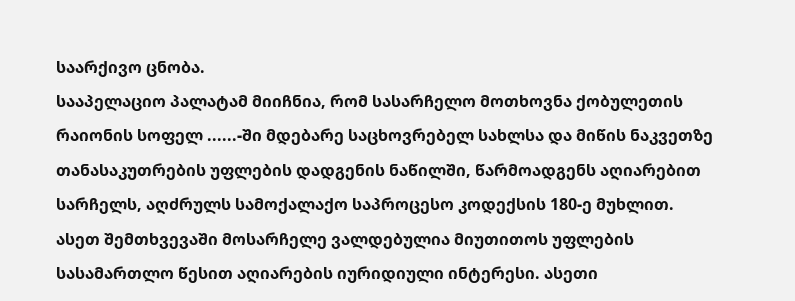საარქივო ცნობა.
სააპელაციო პალატამ მიიჩნია, რომ სასარჩელო მოთხოვნა ქობულეთის რაიონის სოფელ ......-ში მდებარე საცხოვრებელ სახლსა და მიწის ნაკვეთზე თანასაკუთრების უფლების დადგენის ნაწილში, წარმოადგენს აღიარებით სარჩელს, აღძრულს სამოქალაქო საპროცესო კოდექსის 180-ე მუხლით. ასეთ შემთხვევაში მოსარჩელე ვალდებულია მიუთითოს უფლების სასამართლო წესით აღიარების იურიდიული ინტერესი. ასეთი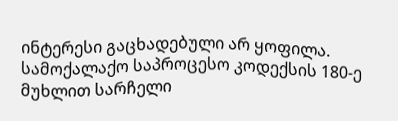ინტერესი გაცხადებული არ ყოფილა. სამოქალაქო საპროცესო კოდექსის 180-ე მუხლით სარჩელი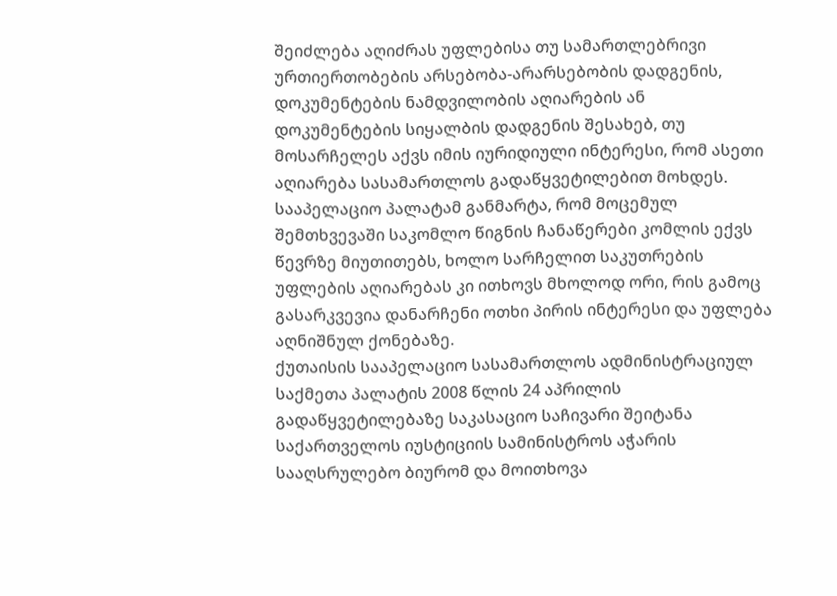შეიძლება აღიძრას უფლებისა თუ სამართლებრივი ურთიერთობების არსებობა-არარსებობის დადგენის, დოკუმენტების ნამდვილობის აღიარების ან დოკუმენტების სიყალბის დადგენის შესახებ, თუ მოსარჩელეს აქვს იმის იურიდიული ინტერესი, რომ ასეთი აღიარება სასამართლოს გადაწყვეტილებით მოხდეს.
სააპელაციო პალატამ განმარტა, რომ მოცემულ შემთხვევაში საკომლო წიგნის ჩანაწერები კომლის ექვს წევრზე მიუთითებს, ხოლო სარჩელით საკუთრების უფლების აღიარებას კი ითხოვს მხოლოდ ორი, რის გამოც გასარკვევია დანარჩენი ოთხი პირის ინტერესი და უფლება აღნიშნულ ქონებაზე.
ქუთაისის სააპელაციო სასამართლოს ადმინისტრაციულ საქმეთა პალატის 2008 წლის 24 აპრილის გადაწყვეტილებაზე საკასაციო საჩივარი შეიტანა საქართველოს იუსტიციის სამინისტროს აჭარის სააღსრულებო ბიურომ და მოითხოვა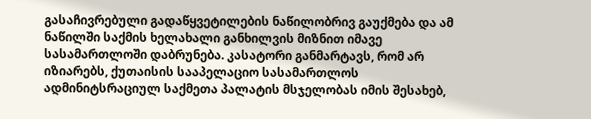გასაჩივრებული გადაწყვეტილების ნაწილობრივ გაუქმება და ამ ნაწილში საქმის ხელახალი განხილვის მიზნით იმავე სასამართლოში დაბრუნება. კასატორი განმარტავს, რომ არ იზიარებს, ქუთაისის სააპელაციო სასამართლოს ადმინიტსრაციულ საქმეთა პალატის მსჯელობას იმის შესახებ,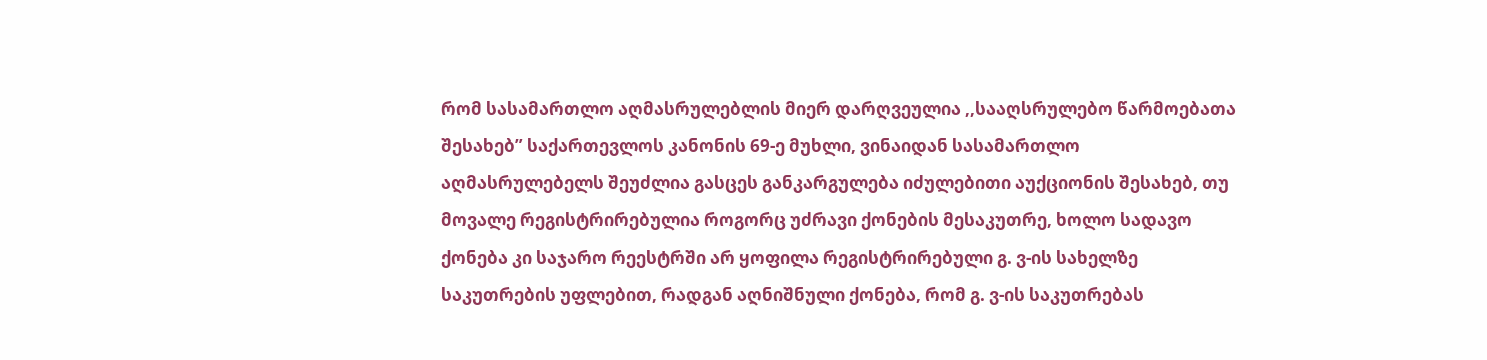რომ სასამართლო აღმასრულებლის მიერ დარღვეულია ,,სააღსრულებო წარმოებათა შესახებ” საქართევლოს კანონის 69-ე მუხლი, ვინაიდან სასამართლო აღმასრულებელს შეუძლია გასცეს განკარგულება იძულებითი აუქციონის შესახებ, თუ მოვალე რეგისტრირებულია როგორც უძრავი ქონების მესაკუთრე, ხოლო სადავო ქონება კი საჯარო რეესტრში არ ყოფილა რეგისტრირებული გ. ვ-ის სახელზე საკუთრების უფლებით, რადგან აღნიშნული ქონება, რომ გ. ვ-ის საკუთრებას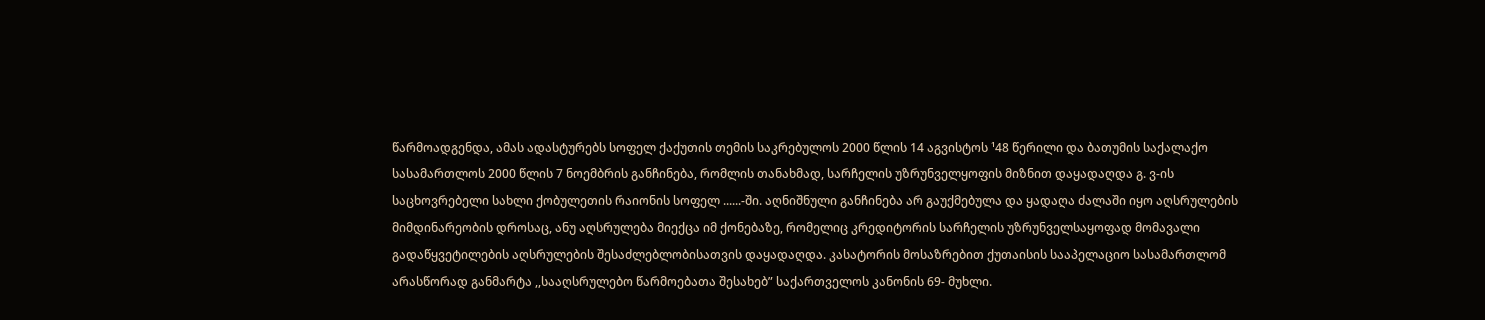წარმოადგენდა, ამას ადასტურებს სოფელ ქაქუთის თემის საკრებულოს 2000 წლის 14 აგვისტოს ¹48 წერილი და ბათუმის საქალაქო სასამართლოს 2000 წლის 7 ნოემბრის განჩინება, რომლის თანახმად, სარჩელის უზრუნველყოფის მიზნით დაყადაღდა გ. ვ-ის საცხოვრებელი სახლი ქობულეთის რაიონის სოფელ ......-ში. აღნიშნული განჩინება არ გაუქმებულა და ყადაღა ძალაში იყო აღსრულების მიმდინარეობის დროსაც, ანუ აღსრულება მიექცა იმ ქონებაზე, რომელიც კრედიტორის სარჩელის უზრუნველსაყოფად მომავალი გადაწყვეტილების აღსრულების შესაძლებლობისათვის დაყადაღდა. კასატორის მოსაზრებით ქუთაისის სააპელაციო სასამართლომ არასწორად განმარტა ,,სააღსრულებო წარმოებათა შესახებ” საქართველოს კანონის 69- მუხლი.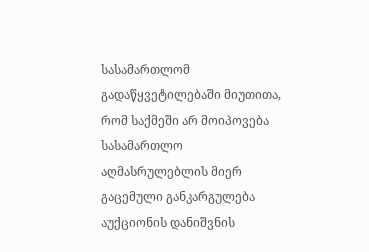სასამართლომ გადაწყვეტილებაში მიუთითა, რომ საქმეში არ მოიპოვება სასამართლო აღმასრულებლის მიერ გაცემული განკარგულება აუქციონის დანიშვნის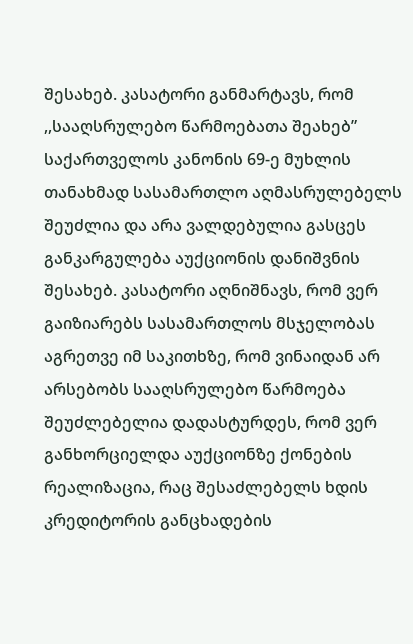შესახებ. კასატორი განმარტავს, რომ ,,სააღსრულებო წარმოებათა შეახებ” საქართველოს კანონის 69-ე მუხლის თანახმად სასამართლო აღმასრულებელს შეუძლია და არა ვალდებულია გასცეს განკარგულება აუქციონის დანიშვნის შესახებ. კასატორი აღნიშნავს, რომ ვერ გაიზიარებს სასამართლოს მსჯელობას აგრეთვე იმ საკითხზე, რომ ვინაიდან არ არსებობს სააღსრულებო წარმოება შეუძლებელია დადასტურდეს, რომ ვერ განხორციელდა აუქციონზე ქონების რეალიზაცია, რაც შესაძლებელს ხდის კრედიტორის განცხადების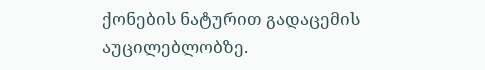ქონების ნატურით გადაცემის აუცილებლობზე.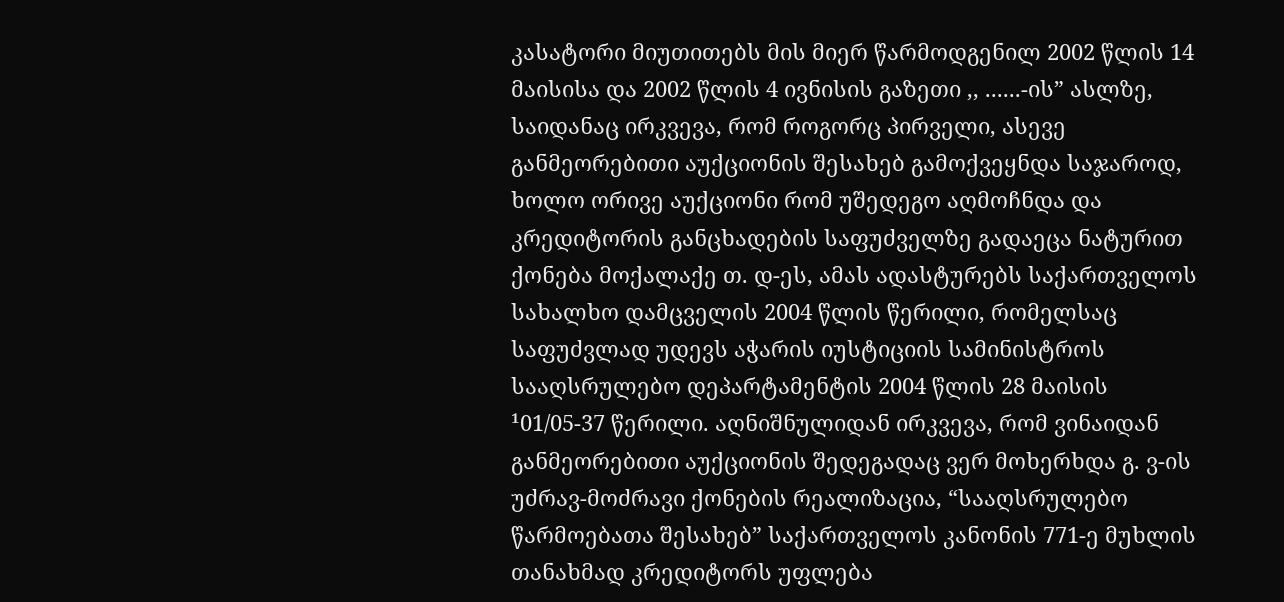კასატორი მიუთითებს მის მიერ წარმოდგენილ 2002 წლის 14 მაისისა და 2002 წლის 4 ივნისის გაზეთი ,, ......-ის” ასლზე, საიდანაც ირკვევა, რომ როგორც პირველი, ასევე განმეორებითი აუქციონის შესახებ გამოქვეყნდა საჯაროდ, ხოლო ორივე აუქციონი რომ უშედეგო აღმოჩნდა და კრედიტორის განცხადების საფუძველზე გადაეცა ნატურით ქონება მოქალაქე თ. დ-ეს, ამას ადასტურებს საქართველოს სახალხო დამცველის 2004 წლის წერილი, რომელსაც საფუძვლად უდევს აჭარის იუსტიციის სამინისტროს სააღსრულებო დეპარტამენტის 2004 წლის 28 მაისის ¹01/05-37 წერილი. აღნიშნულიდან ირკვევა, რომ ვინაიდან განმეორებითი აუქციონის შედეგადაც ვერ მოხერხდა გ. ვ-ის უძრავ-მოძრავი ქონების რეალიზაცია, “სააღსრულებო წარმოებათა შესახებ” საქართველოს კანონის 771-ე მუხლის თანახმად კრედიტორს უფლება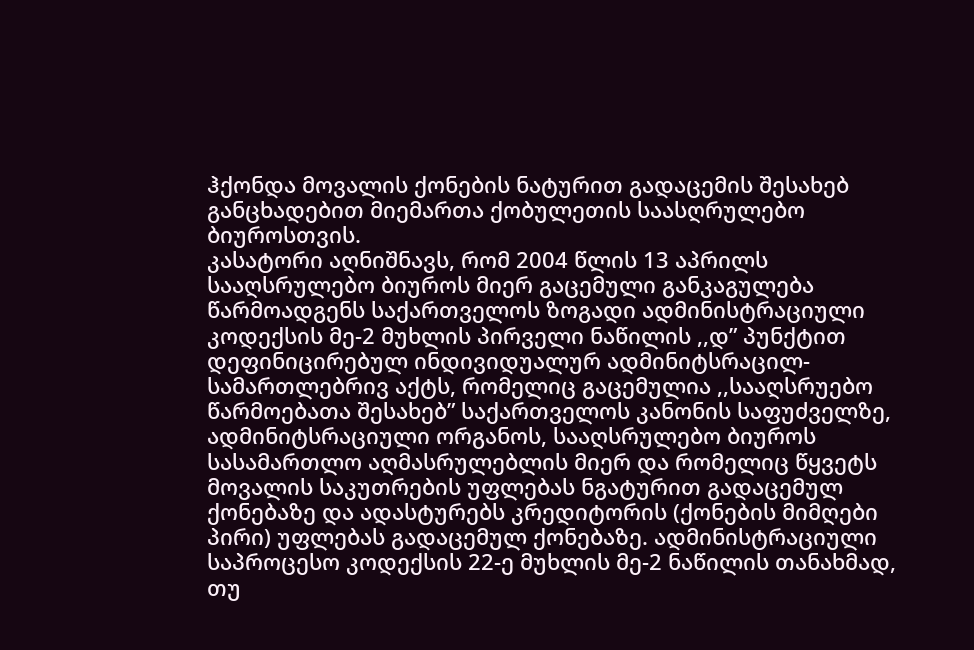ჰქონდა მოვალის ქონების ნატურით გადაცემის შესახებ განცხადებით მიემართა ქობულეთის საასღრულებო ბიუროსთვის.
კასატორი აღნიშნავს, რომ 2004 წლის 13 აპრილს სააღსრულებო ბიუროს მიერ გაცემული განკაგულება წარმოადგენს საქართველოს ზოგადი ადმინისტრაციული კოდექსის მე-2 მუხლის პირველი ნაწილის ,,დ” პუნქტით დეფინიცირებულ ინდივიდუალურ ადმინიტსრაცილ-სამართლებრივ აქტს, რომელიც გაცემულია ,,სააღსრუებო წარმოებათა შესახებ” საქართველოს კანონის საფუძველზე, ადმინიტსრაციული ორგანოს, სააღსრულებო ბიუროს სასამართლო აღმასრულებლის მიერ და რომელიც წყვეტს მოვალის საკუთრების უფლებას ნგატურით გადაცემულ ქონებაზე და ადასტურებს კრედიტორის (ქონების მიმღები პირი) უფლებას გადაცემულ ქონებაზე. ადმინისტრაციული საპროცესო კოდექსის 22-ე მუხლის მე-2 ნაწილის თანახმად, თუ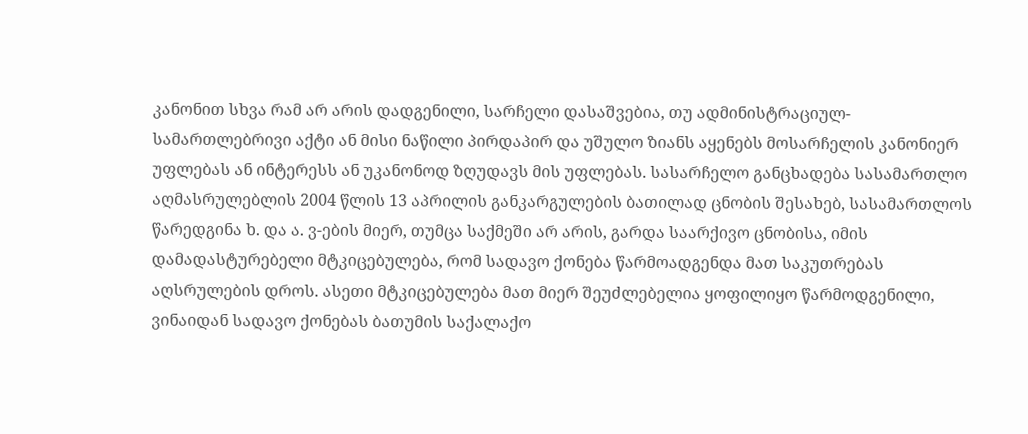კანონით სხვა რამ არ არის დადგენილი, სარჩელი დასაშვებია, თუ ადმინისტრაციულ-სამართლებრივი აქტი ან მისი ნაწილი პირდაპირ და უშულო ზიანს აყენებს მოსარჩელის კანონიერ უფლებას ან ინტერესს ან უკანონოდ ზღუდავს მის უფლებას. სასარჩელო განცხადება სასამართლო აღმასრულებლის 2004 წლის 13 აპრილის განკარგულების ბათილად ცნობის შესახებ, სასამართლოს წარედგინა ხ. და ა. ვ-ების მიერ, თუმცა საქმეში არ არის, გარდა საარქივო ცნობისა, იმის დამადასტურებელი მტკიცებულება, რომ სადავო ქონება წარმოადგენდა მათ საკუთრებას აღსრულების დროს. ასეთი მტკიცებულება მათ მიერ შეუძლებელია ყოფილიყო წარმოდგენილი, ვინაიდან სადავო ქონებას ბათუმის საქალაქო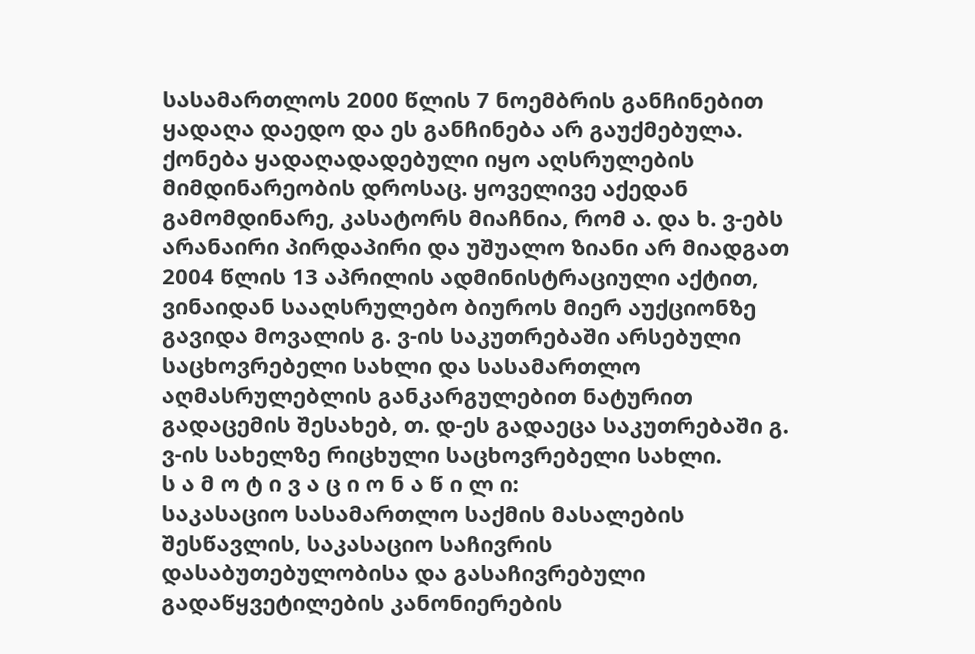სასამართლოს 2000 წლის 7 ნოემბრის განჩინებით ყადაღა დაედო და ეს განჩინება არ გაუქმებულა. ქონება ყადაღადადებული იყო აღსრულების მიმდინარეობის დროსაც. ყოველივე აქედან გამომდინარე, კასატორს მიაჩნია, რომ ა. და ხ. ვ-ებს არანაირი პირდაპირი და უშუალო ზიანი არ მიადგათ 2004 წლის 13 აპრილის ადმინისტრაციული აქტით, ვინაიდან სააღსრულებო ბიუროს მიერ აუქციონზე გავიდა მოვალის გ. ვ-ის საკუთრებაში არსებული საცხოვრებელი სახლი და სასამართლო აღმასრულებლის განკარგულებით ნატურით გადაცემის შესახებ, თ. დ-ეს გადაეცა საკუთრებაში გ. ვ-ის სახელზე რიცხული საცხოვრებელი სახლი.
ს ა მ ო ტ ი ვ ა ც ი ო ნ ა წ ი ლ ი:
საკასაციო სასამართლო საქმის მასალების შესწავლის, საკასაციო საჩივრის დასაბუთებულობისა და გასაჩივრებული გადაწყვეტილების კანონიერების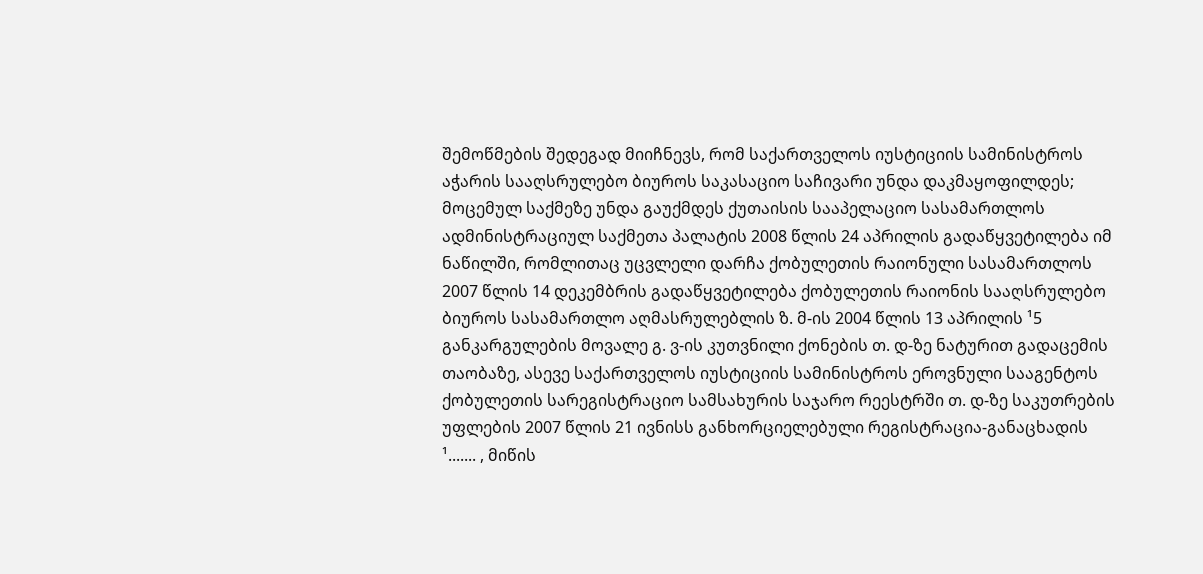შემოწმების შედეგად მიიჩნევს, რომ საქართველოს იუსტიციის სამინისტროს აჭარის სააღსრულებო ბიუროს საკასაციო საჩივარი უნდა დაკმაყოფილდეს; მოცემულ საქმეზე უნდა გაუქმდეს ქუთაისის სააპელაციო სასამართლოს ადმინისტრაციულ საქმეთა პალატის 2008 წლის 24 აპრილის გადაწყვეტილება იმ ნაწილში, რომლითაც უცვლელი დარჩა ქობულეთის რაიონული სასამართლოს 2007 წლის 14 დეკემბრის გადაწყვეტილება ქობულეთის რაიონის სააღსრულებო ბიუროს სასამართლო აღმასრულებლის ზ. მ-ის 2004 წლის 13 აპრილის ¹5 განკარგულების მოვალე გ. ვ-ის კუთვნილი ქონების თ. დ-ზე ნატურით გადაცემის თაობაზე, ასევე საქართველოს იუსტიციის სამინისტროს ეროვნული სააგენტოს ქობულეთის სარეგისტრაციო სამსახურის საჯარო რეესტრში თ. დ-ზე საკუთრების უფლების 2007 წლის 21 ივნისს განხორციელებული რეგისტრაცია-განაცხადის ¹....... , მიწის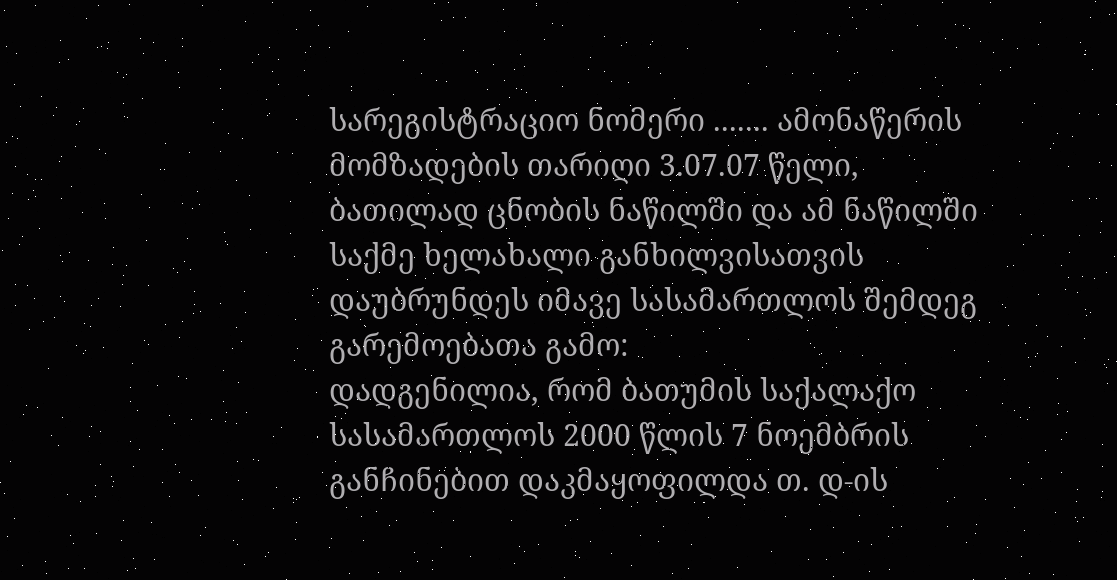სარეგისტრაციო ნომერი ....... ამონაწერის მომზადების თარიღი 3.07.07 წელი, ბათილად ცნობის ნაწილში და ამ ნაწილში საქმე ხელახალი განხილვისათვის დაუბრუნდეს იმავე სასამართლოს შემდეგ გარემოებათა გამო:
დადგენილია, რომ ბათუმის საქალაქო სასამართლოს 2000 წლის 7 ნოემბრის განჩინებით დაკმაყოფილდა თ. დ-ის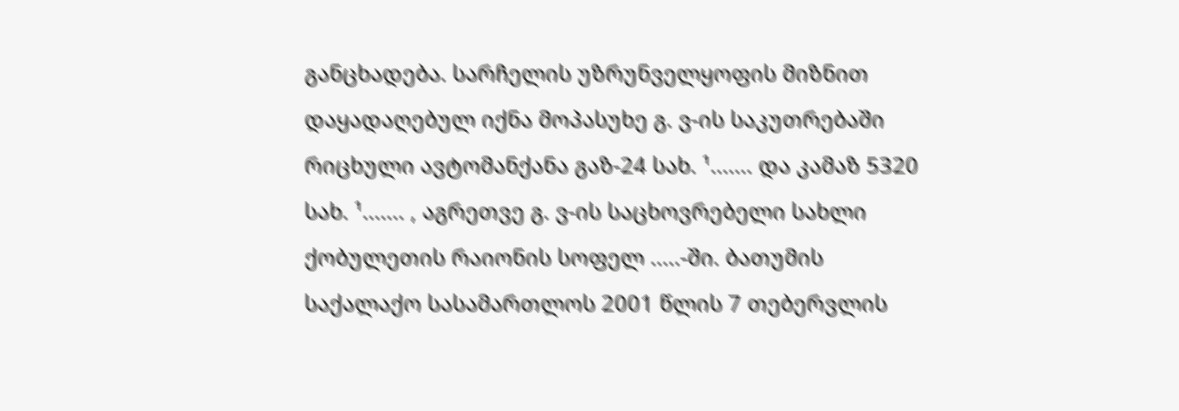განცხადება. სარჩელის უზრუნველყოფის მიზნით დაყადაღებულ იქნა მოპასუხე გ. ვ-ის საკუთრებაში რიცხული ავტომანქანა გაზ-24 სახ. ¹....... და კამაზ 5320 სახ. ¹....... , აგრეთვე გ. ვ-ის საცხოვრებელი სახლი ქობულეთის რაიონის სოფელ .....-ში. ბათუმის საქალაქო სასამართლოს 2001 წლის 7 თებერვლის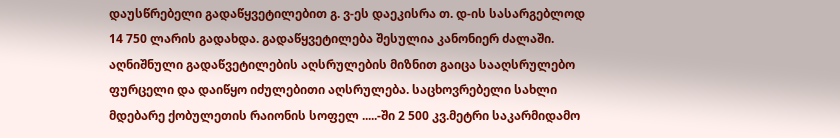დაუსწრებელი გადაწყვეტილებით გ. ვ-ეს დაეკისრა თ. დ-ის სასარგებლოდ 14 750 ლარის გადახდა. გადაწყვეტილება შესულია კანონიერ ძალაში. აღნიშნული გადაწვეტილების აღსრულების მიზნით გაიცა სააღსრულებო ფურცელი და დაიწყო იძულებითი აღსრულება. საცხოვრებელი სახლი მდებარე ქობულეთის რაიონის სოფელ .....-ში 2 500 კვ.მეტრი საკარმიდამო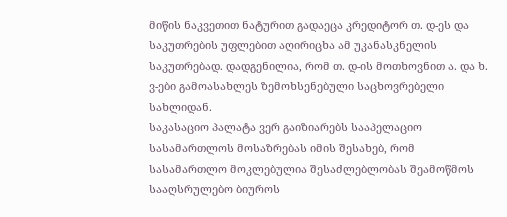მიწის ნაკვეთით ნატურით გადაეცა კრედიტორ თ. დ-ეს და საკუთრების უფლებით აღირიცხა ამ უკანასკნელის საკუთრებად. დადგენილია, რომ თ. დ-ის მოთხოვნით ა. და ხ. ვ-ები გამოასახლეს ზემოხსენებული საცხოვრებელი სახლიდან.
საკასაციო პალატა ვერ გაიზიარებს სააპელაციო სასამართლოს მოსაზრებას იმის შესახებ, რომ სასამართლო მოკლებულია შესაძლებლობას შეამოწმოს სააღსრულებო ბიუროს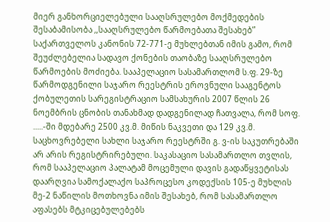მიერ განხორციელებული სააღსრულებო მოქმედების შესაბამისობა ,,სააღსრულებო წარმოებათა შესახებ” საქართველოს კანონის 72-771-ე მუხლებთან იმის გამო, რომ შეუძლებელია სადავო ქონების თაობაზე სააღსრულებო წარმოების მოძიება. სააპელაციო სასამართლომ ს.ფ. 29-ზე წარმოდგენილი საჯარო რეესტრის ეროვნული სააგენტოს ქობულეთის სარეგისტრაციო სამსახურის 2007 წლის 26 ნოემბრის ცნობის თანახმად დადგენილად ჩათვალა, რომ სოფ. .....-ში მდებარე 2500 კვ.მ. მიწის ნაკვეთი და 129 კვ.მ. საცხოვრებელი სახლი საჯარო რეესტრში გ. ვ-ის საკუთრებაში არ არის რეგისტრირებული. საკასაციო სასამართლო თვლის, რომ სააპელაციო პალატამ მოცემული დავის გადაწყვეტისას დაარღვია სამოქალაქო საპროცესო კოდექსის 105-ე მუხლის მე-2 ნაწილის მოთხოვნა იმის შესახებ, რომ სასამართლო აფასებს მტკიცებულებებს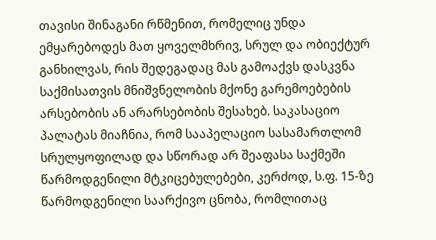თავისი შინაგანი რწმენით, რომელიც უნდა ემყარებოდეს მათ ყოველმხრივ, სრულ და ობიექტურ განხილვას, რის შედეგადაც მას გამოაქვს დასკვნა საქმისათვის მნიშვნელობის მქონე გარემოებების არსებობის ან არარსებობის შესახებ. საკასაციო პალატას მიაჩნია, რომ სააპელაციო სასამართლომ სრულყოფილად და სწორად არ შეაფასა საქმეში წარმოდგენილი მტკიცებულებები, კერძოდ, ს.ფ. 15-ზე წარმოდგენილი საარქივო ცნობა, რომლითაც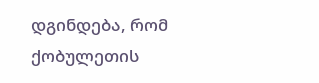დგინდება, რომ ქობულეთის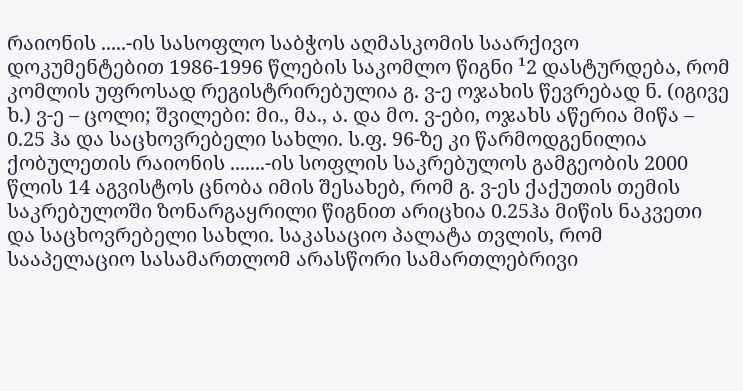რაიონის .....-ის სასოფლო საბჭოს აღმასკომის საარქივო დოკუმენტებით 1986-1996 წლების საკომლო წიგნი ¹2 დასტურდება, რომ კომლის უფროსად რეგისტრირებულია გ. ვ-ე ოჯახის წევრებად ნ. (იგივე ხ.) ვ-ე – ცოლი; შვილები: მი., მა., ა. და მო. ვ-ები, ოჯახს აწერია მიწა – 0.25 ჰა და საცხოვრებელი სახლი. ს.ფ. 96-ზე კი წარმოდგენილია ქობულეთის რაიონის .......-ის სოფლის საკრებულოს გამგეობის 2000 წლის 14 აგვისტოს ცნობა იმის შესახებ, რომ გ. ვ-ეს ქაქუთის თემის საკრებულოში ზონარგაყრილი წიგნით არიცხია 0.25ჰა მიწის ნაკვეთი და საცხოვრებელი სახლი. საკასაციო პალატა თვლის, რომ სააპელაციო სასამართლომ არასწორი სამართლებრივი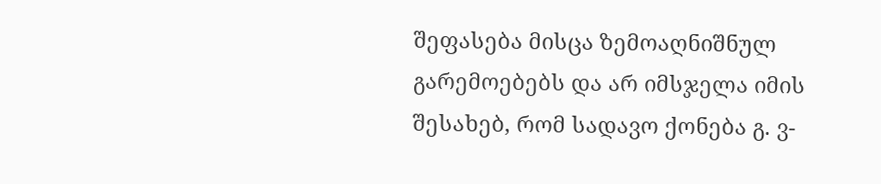შეფასება მისცა ზემოაღნიშნულ გარემოებებს და არ იმსჯელა იმის შესახებ, რომ სადავო ქონება გ. ვ-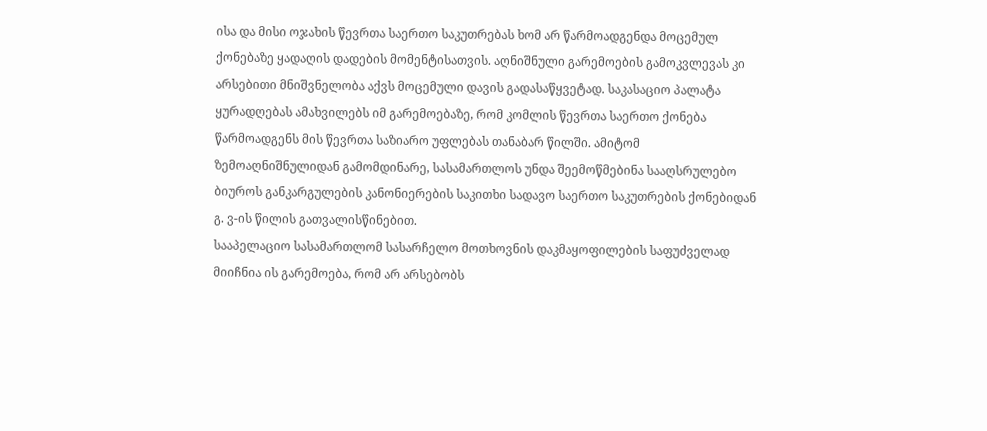ისა და მისი ოჯახის წევრთა საერთო საკუთრებას ხომ არ წარმოადგენდა მოცემულ ქონებაზე ყადაღის დადების მომენტისათვის. აღნიშნული გარემოების გამოკვლევას კი არსებითი მნიშვნელობა აქვს მოცემული დავის გადასაწყვეტად. საკასაციო პალატა ყურადღებას ამახვილებს იმ გარემოებაზე, რომ კომლის წევრთა საერთო ქონება წარმოადგენს მის წევრთა საზიარო უფლებას თანაბარ წილში. ამიტომ ზემოაღნიშნულიდან გამომდინარე, სასამართლოს უნდა შეემოწმებინა სააღსრულებო ბიუროს განკარგულების კანონიერების საკითხი სადავო საერთო საკუთრების ქონებიდან გ. ვ-ის წილის გათვალისწინებით.
სააპელაციო სასამართლომ სასარჩელო მოთხოვნის დაკმაყოფილების საფუძველად მიიჩნია ის გარემოება, რომ არ არსებობს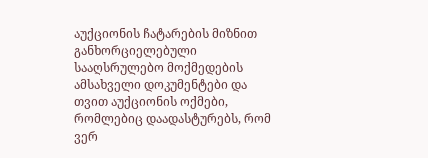აუქციონის ჩატარების მიზნით განხორციელებული სააღსრულებო მოქმედების ამსახველი დოკუმენტები და თვით აუქციონის ოქმები, რომლებიც დაადასტურებს, რომ ვერ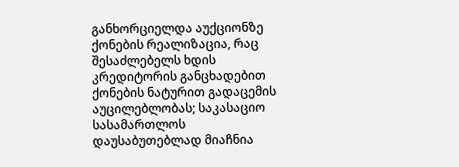განხორციელდა აუქციონზე ქონების რეალიზაცია, რაც შესაძლებელს ხდის კრედიტორის განცხადებით ქონების ნატურით გადაცემის აუცილებლობას; საკასაციო სასამართლოს დაუსაბუთებლად მიაჩნია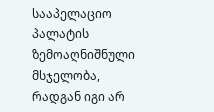სააპელაციო პალატის ზემოაღნიშნული მსჯელობა, რადგან იგი არ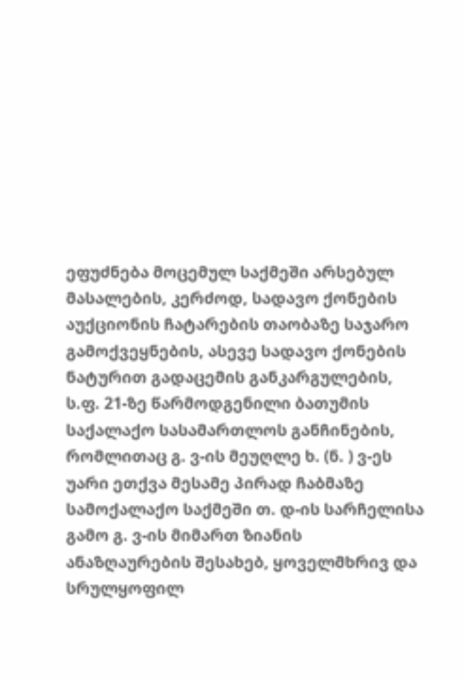ეფუძნება მოცემულ საქმეში არსებულ მასალების, კერძოდ, სადავო ქონების აუქციონის ჩატარების თაობაზე საჯარო გამოქვეყნების, ასევე სადავო ქონების ნატურით გადაცემის განკარგულების, ს.ფ. 21-ზე წარმოდგენილი ბათუმის საქალაქო სასამართლოს განჩინების, რომლითაც გ. ვ-ის მეუღლე ხ. (ნ. ) ვ-ეს უარი ეთქვა მესამე პირად ჩაბმაზე სამოქალაქო საქმეში თ. დ-ის სარჩელისა გამო გ. ვ-ის მიმართ ზიანის ანაზღაურების შესახებ, ყოველმხრივ და სრულყოფილ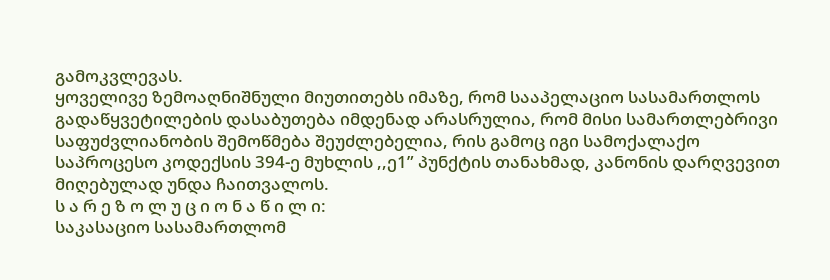გამოკვლევას.
ყოველივე ზემოაღნიშნული მიუთითებს იმაზე, რომ სააპელაციო სასამართლოს გადაწყვეტილების დასაბუთება იმდენად არასრულია, რომ მისი სამართლებრივი საფუძვლიანობის შემოწმება შეუძლებელია, რის გამოც იგი სამოქალაქო საპროცესო კოდექსის 394-ე მუხლის ,,ე1” პუნქტის თანახმად, კანონის დარღვევით მიღებულად უნდა ჩაითვალოს.
ს ა რ ე ზ ო ლ უ ც ი ო ნ ა წ ი ლ ი:
საკასაციო სასამართლომ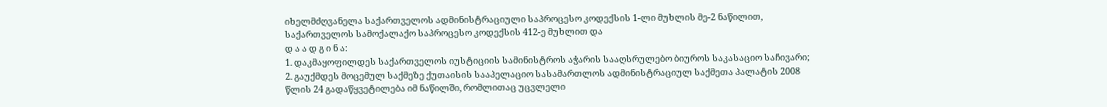იხელმძღვანელა საქართველოს ადმინისტრაციული საპროცესო კოდექსის 1-ლი მუხლის მე-2 ნაწილით, საქართველოს სამოქალაქო საპროცესო კოდექსის 412-ე მუხლით და
დ ა ა დ გ ი ნ ა:
1. დაკმაყოფილდეს საქართველოს იუსტიციის სამინისტროს აჭარის სააღსრულებო ბიუროს საკასაციო საჩივარი;
2. გაუქმდეს მოცემულ საქმეზე ქუთაისის სააპელაციო სასამართლოს ადმინისტრაციულ საქმეთა პალატის 2008 წლის 24 გადაწყვეტილება იმ ნაწილში, რომლითაც უცვლელი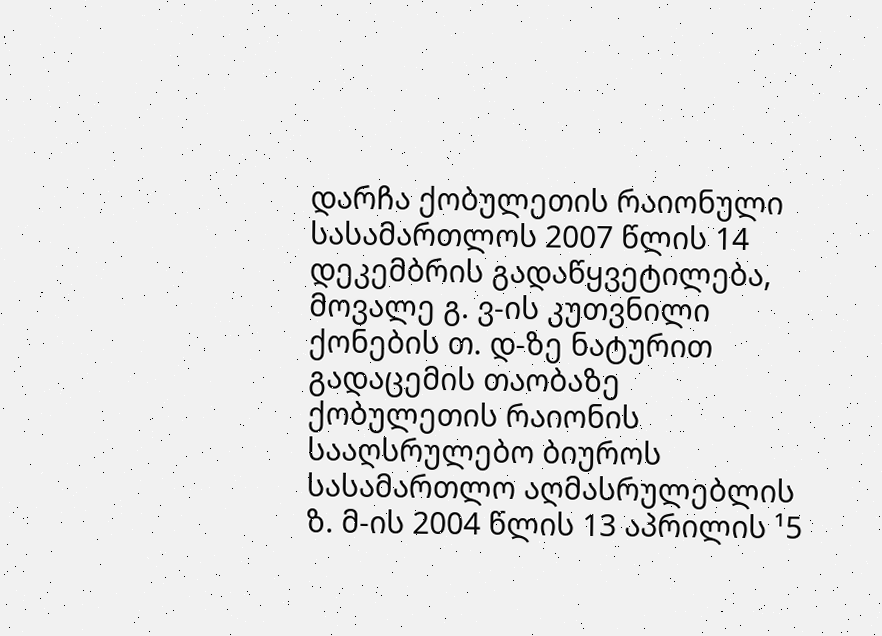დარჩა ქობულეთის რაიონული სასამართლოს 2007 წლის 14 დეკემბრის გადაწყვეტილება, მოვალე გ. ვ-ის კუთვნილი ქონების თ. დ-ზე ნატურით გადაცემის თაობაზე ქობულეთის რაიონის სააღსრულებო ბიუროს სასამართლო აღმასრულებლის ზ. მ-ის 2004 წლის 13 აპრილის ¹5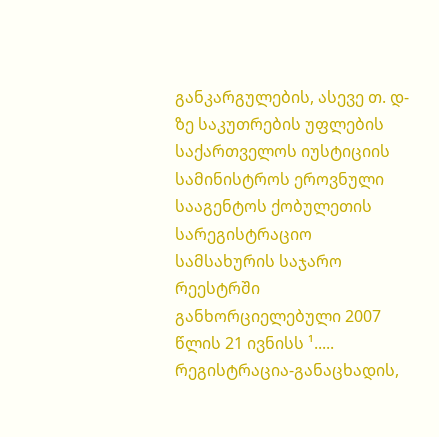განკარგულების, ასევე თ. დ-ზე საკუთრების უფლების საქართველოს იუსტიციის სამინისტროს ეროვნული სააგენტოს ქობულეთის სარეგისტრაციო სამსახურის საჯარო რეესტრში განხორციელებული 2007 წლის 21 ივნისს ¹..... რეგისტრაცია-განაცხადის,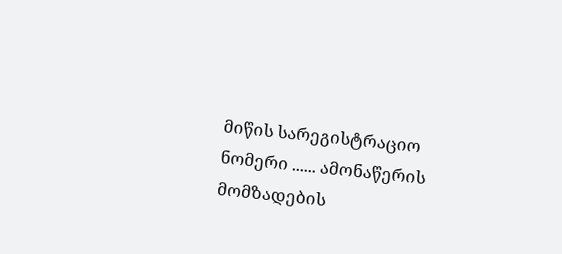მიწის სარეგისტრაციო ნომერი ...... ამონაწერის მომზადების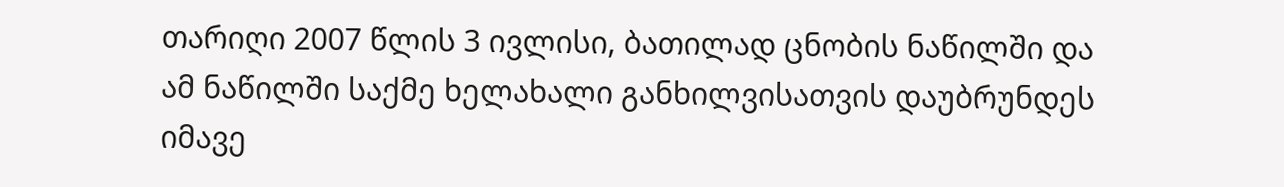თარიღი 2007 წლის 3 ივლისი, ბათილად ცნობის ნაწილში და ამ ნაწილში საქმე ხელახალი განხილვისათვის დაუბრუნდეს იმავე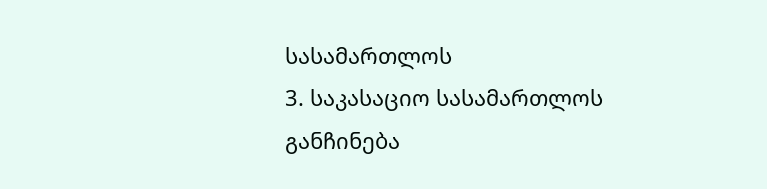სასამართლოს
3. საკასაციო სასამართლოს განჩინება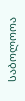საბოლოოა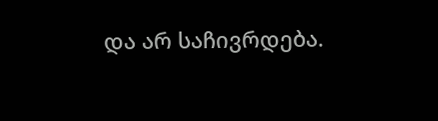და არ საჩივრდება.